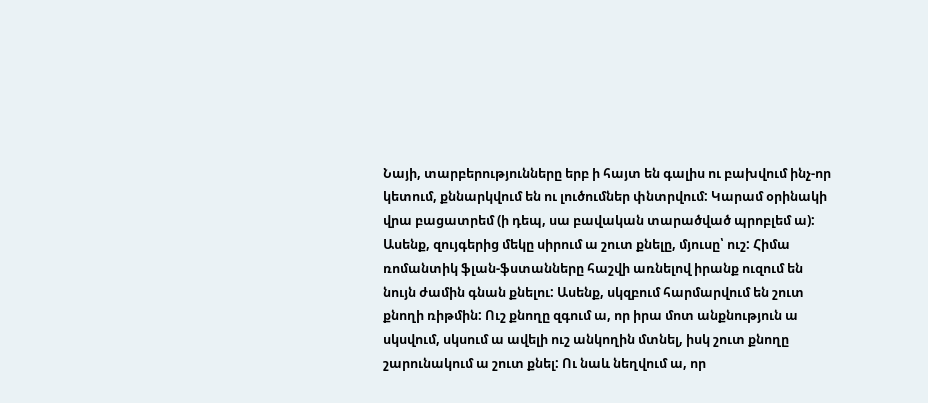Նայի, տարբերությունները երբ ի հայտ են գալիս ու բախվում ինչ-որ կետում, քննարկվում են ու լուծումներ փնտրվում: Կարամ օրինակի վրա բացատրեմ (ի դեպ, սա բավական տարածված պրոբլեմ ա): Ասենք, զույգերից մեկը սիրում ա շուտ քնելը, մյուսը՝ ուշ: Հիմա ռոմանտիկ ֆլան-ֆստանները հաշվի առնելով իրանք ուզում են նույն ժամին գնան քնելու: Ասենք, սկզբում հարմարվում են շուտ քնողի ռիթմին: Ուշ քնողը զգում ա, որ իրա մոտ անքնություն ա սկսվում, սկսում ա ավելի ուշ անկողին մտնել, իսկ շուտ քնողը շարունակում ա շուտ քնել: Ու նաև նեղվում ա, որ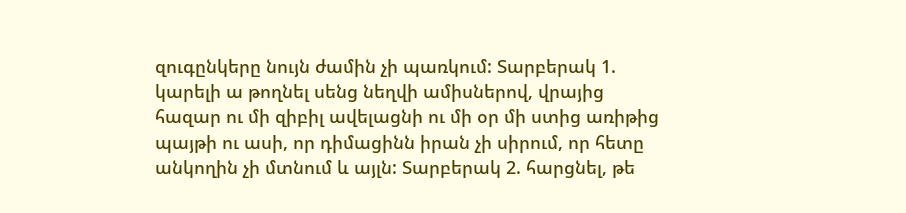զուգընկերը նույն ժամին չի պառկում: Տարբերակ 1. կարելի ա թողնել սենց նեղվի ամիսներով, վրայից հազար ու մի զիբիլ ավելացնի ու մի օր մի ստից առիթից պայթի ու ասի, որ դիմացինն իրան չի սիրում, որ հետը անկողին չի մտնում և այլն: Տարբերակ 2. հարցնել, թե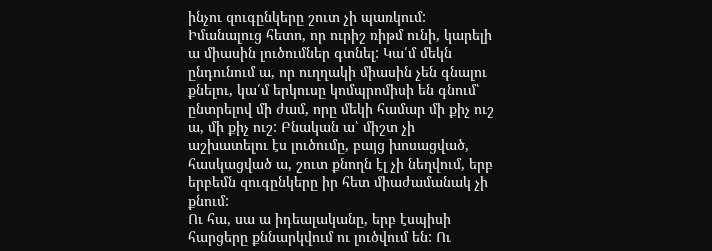ինչու զուգընկերը շուտ չի պառկում: Իմանալուց հետո, որ ուրիշ ռիթմ ունի, կարելի ա միասին լուծումներ գտնել: Կա՛մ մեկն ընդունում ա, որ ուղղակի միասին չեն գնալու քնելու, կա՛մ երկուսը կոմպրոմիսի են գնում՝ ընտրելով մի ժամ, որը մեկի համար մի քիչ ուշ ա, մի քիչ ուշ: Բնական ա՝ միշտ չի աշխատելու էս լուծումը, բայց խոսացված, հասկացված ա, շուտ քնողն էլ չի նեղվում, երբ երբեմն զուգընկերը իր հետ միաժամանակ չի քնում:
Ու հա, սա ա իդեալականը, երբ էսպիսի հարցերը քննարկվում ու լուծվում են: Ու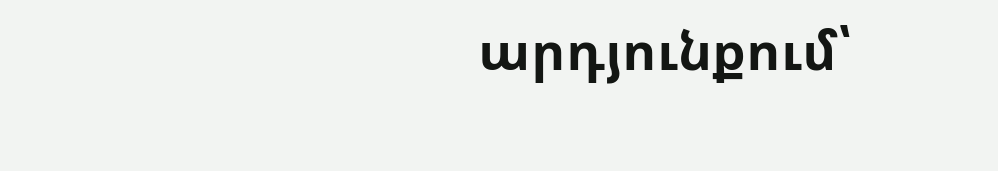արդյունքում՝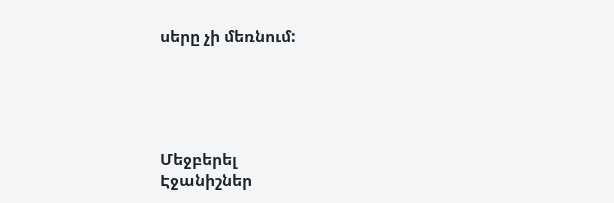սերը չի մեռնում:





Մեջբերել
Էջանիշներ